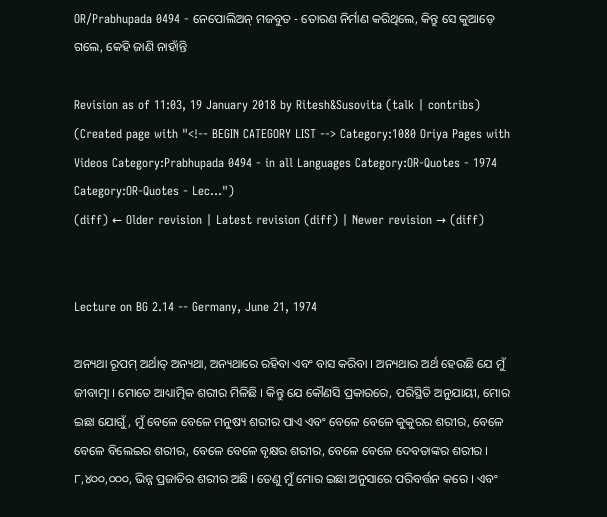OR/Prabhupada 0494 - ନେପୋଲିଅନ୍ ମଜବୁତ - ତୋରଣ ନିର୍ମାଣ କରିଥିଲେ, କିନ୍ତୁ ସେ କୁଆଡ଼େ ଗଲେ, କେହି ଜାଣି ନାହାଁନ୍ତି

Revision as of 11:03, 19 January 2018 by Ritesh&Susovita (talk | contribs) (Created page with "<!-- BEGIN CATEGORY LIST --> Category:1080 Oriya Pages with Videos Category:Prabhupada 0494 - in all Languages Category:OR-Quotes - 1974 Category:OR-Quotes - Lec...")
(diff) ← Older revision | Latest revision (diff) | Newer revision → (diff)


Lecture on BG 2.14 -- Germany, June 21, 1974

ଅନ୍ୟଥା ରୂପମ୍ ଅର୍ଥାତ୍ ଅନ୍ୟଥା, ଅନ୍ୟଥାରେ ରହିବା ଏବଂ ବାସ କରିବା । ଅନ୍ୟଥାର ଅର୍ଥ ହେଉଛି ଯେ ମୁଁ ଜୀବାତ୍ମା । ମୋତେ ଆଧ୍ୟାତ୍ମିକ ଶରୀର ମିଳିଛି । କିନ୍ତୁ ଯେ କୌଣସି ପ୍ରକାରରେ, ପରିସ୍ଥିତି ଅନୁଯାୟୀ, ମୋର ଇଛା ଯୋଗୁଁ, ମୁଁ ବେଳେ ବେଳେ ମନୁଷ୍ୟ ଶରୀର ପାଏ ଏବଂ ବେଳେ ବେଳେ କୁକୁରର ଶରୀର, ବେଳେ ବେଳେ ବିଲେଇର ଶରୀର, ବେଳେ ବେଳେ ବୃକ୍ଷର ଶରୀର, ବେଳେ ବେଳେ ଦେବତାଙ୍କର ଶରୀର । ୮,୪୦୦,୦୦୦, ଭିନ୍ନ ପ୍ରଜାତିର ଶରୀର ଅଛି । ତେଣୁ ମୁଁ ମୋର ଇଛା ଅନୁସାରେ ପରିବର୍ତ୍ତନ କରେ । ଏବଂ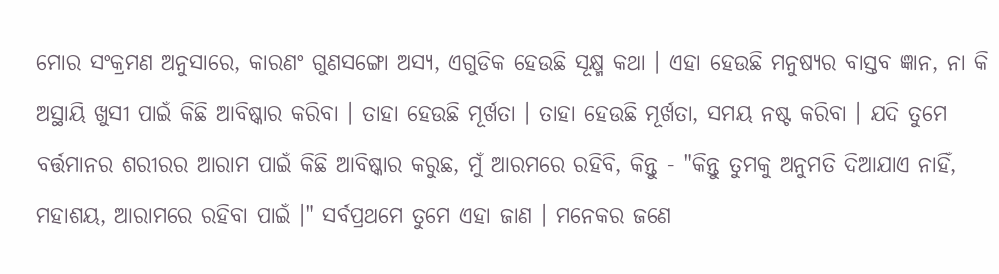ମୋର ସଂକ୍ରମଣ ଅନୁସାରେ, କାରଣଂ ଗୁଣସଙ୍ଗୋ ଅସ୍ୟ, ଏଗୁଡିକ ହେଉଛି ସୂକ୍ଷ୍ମ କଥା । ଏହା ହେଉଛି ମନୁଷ୍ୟର ବାସ୍ତବ ଜ୍ଞାନ, ନା କି ଅସ୍ଥାୟି ଖୁସୀ ପାଇଁ କିଛି ଆବିଷ୍କାର କରିବା । ତାହା ହେଉଛି ମୂର୍ଖତା । ତାହା ହେଉଛି ମୂର୍ଖତା, ସମୟ ନଷ୍ଟ କରିବା । ଯଦି ତୁମେ ବର୍ତ୍ତମାନର ଶରୀରର ଆରାମ ପାଇଁ କିଛି ଆବିଷ୍କାର କରୁଛ, ମୁଁ ଆରମରେ ରହିବି, କିନ୍ତୁ - "କିନ୍ତୁ ତୁମକୁ ଅନୁମତି ଦିଆଯାଏ ନାହିଁ, ମହାଶୟ, ଆରାମରେ ରହିବା ପାଇଁ ।" ସର୍ବପ୍ରଥମେ ତୁମେ ଏହା ଜାଣ । ମନେକର ଜଣେ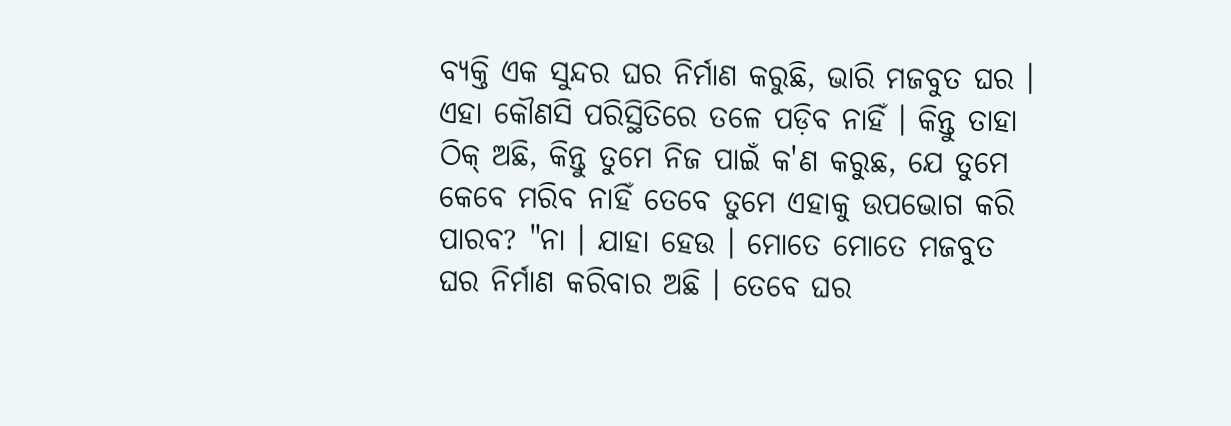ବ୍ୟକ୍ତି ଏକ ସୁନ୍ଦର ଘର ନିର୍ମାଣ କରୁଛି, ଭାରି ମଜବୁତ ଘର । ଏହା କୌଣସି ପରିସ୍ଥିତିରେ ତଳେ ପଡ଼ିବ ନାହିଁ । କିନ୍ତୁ ତାହା ଠିକ୍ ଅଛି, କିନ୍ତୁ ତୁମେ ନିଜ ପାଇଁ କ'ଣ କରୁଛ, ଯେ ତୁମେ କେବେ ମରିବ ନାହିଁ ତେବେ ତୁମେ ଏହାକୁ ଉପଭୋଗ କରି ପାରବ? "ନା । ଯାହା ହେଉ । ମୋତେ ମୋତେ ମଜବୁତ ଘର ନିର୍ମାଣ କରିବାର ଅଛି । ତେବେ ଘର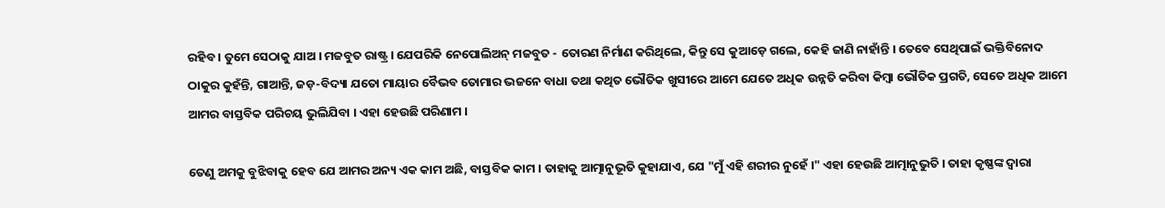ରହିବ । ତୁମେ ସେଠାକୁ ଯାଅ । ମଜବୁତ ରାଷ୍ଟ୍ର । ଯେପରିକି ନେପୋଲିଅନ୍ ମଜବୁତ - ତୋରଣ ନିର୍ମାଣ କରିଥିଲେ, କିନ୍ତୁ ସେ କୁଆଡ଼େ ଗଲେ, କେହି ଜାଣି ନାହାଁନ୍ତି । ତେବେ ସେଥିପାଇଁ ଭକ୍ତିବିନୋଦ ଠାକୁର କୁହଁନ୍ତି, ଗାଆନ୍ତି, ଜଡ଼-ବିଦ୍ୟା ଯତୋ ମାୟାର ବୈଭବ ତୋମାର ଭଜନେ ବାଧା ତଥା କଥିତ ଭୌତିକ ଖୁସୀରେ ଆମେ ଯେତେ ଅଧିକ ଉନ୍ନତି କରିବା କିମ୍ଵା ଭୌତିକ ପ୍ରଗତି, ସେତେ ଅଧିକ ଆମେ ଆମର ବାସ୍ତବିକ ପରିଚୟ ଭୁଲିଯିବା । ଏହା ହେଉଛି ପରିଣାମ ।

ତେଣୁ ଅମକୁ ବୁଝିବାକୁ ହେବ ଯେ ଆମର ଅନ୍ୟ ଏକ କାମ ଅଛି, ବାସ୍ତବିକ କାମ । ତାହାକୁ ଆତ୍ମାନୁଭୂତି କୁହାଯାଏ, ଯେ "ମୁଁ ଏହି ଶରୀର ନୁହେଁ ।" ଏହା ହେଉଛି ଆତ୍ମାନୁଭୁତି । ତାହା କୃଷ୍ଣଙ୍କ ଦ୍ଵାରା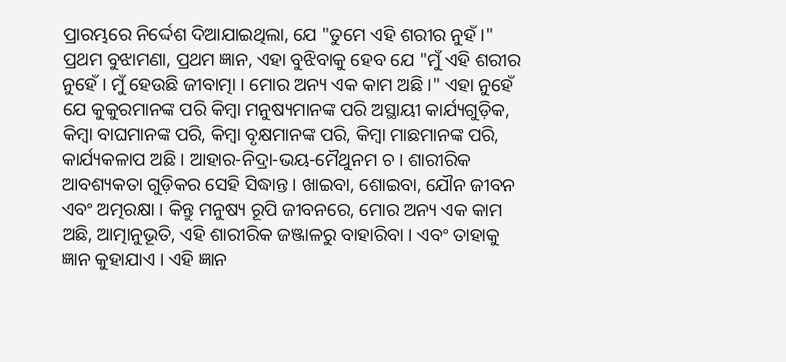ପ୍ରାରମ୍ଭରେ ନିର୍ଦ୍ଦେଶ ଦିଆଯାଇଥିଲା, ଯେ "ତୁମେ ଏହି ଶରୀର ନୁହଁ ।" ପ୍ରଥମ ବୁଝାମଣା, ପ୍ରଥମ ଜ୍ଞାନ, ଏହା ବୁଝିବାକୁ ହେବ ଯେ "ମୁଁ ଏହି ଶରୀର ନୁହେଁ । ମୁଁ ହେଉଛି ଜୀବାତ୍ମା । ମୋର ଅନ୍ୟ ଏକ କାମ ଅଛି ।" ଏହା ନୁହେଁ ଯେ କୁକୁରମାନଙ୍କ ପରି କିମ୍ଵା ମନୁଷ୍ୟମାନଙ୍କ ପରି ଅସ୍ଥାୟୀ କାର୍ଯ୍ୟଗୁଡ଼ିକ, କିମ୍ଵା ବାଘମାନଙ୍କ ପରି, କିମ୍ଵା ବୃକ୍ଷମାନଙ୍କ ପରି, କିମ୍ଵା ମାଛମାନଙ୍କ ପରି, କାର୍ଯ୍ୟକଳାପ ଅଛି । ଆହାର-ନିଦ୍ରା-ଭୟ-ମୈଥୁନମ ଚ । ଶାରୀରିକ ଆବଶ୍ୟକତା ଗୁଡ଼ିକର ସେହି ସିଦ୍ଧାନ୍ତ । ଖାଇବା, ଶୋଇବା, ଯୌନ ଜୀବନ ଏବଂ ଅତ୍ମରକ୍ଷା । କିନ୍ତୁ ମନୁଷ୍ୟ ରୂପି ଜୀବନରେ, ମୋର ଅନ୍ୟ ଏକ କାମ ଅଛି, ଆତ୍ମାନୁଭୂତି, ଏହି ଶାରୀରିକ ଜଞ୍ଜାଳରୁ ବାହାରିବା । ଏବଂ ତାହାକୁ ଜ୍ଞାନ କୁହାଯାଏ । ଏହି ଜ୍ଞାନ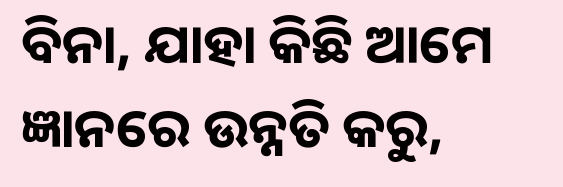ବିନା, ଯାହା କିଛି ଆମେ ଜ୍ଞାନରେ ଉନ୍ନତି କରୁ,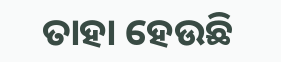ତାହା ହେଉଛି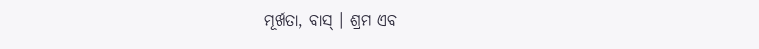ମୂର୍ଖତା, ବାସ୍ । ଶ୍ରମ ଏବ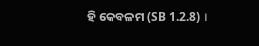ହି କେବଳମ (SB 1.2.8) ।